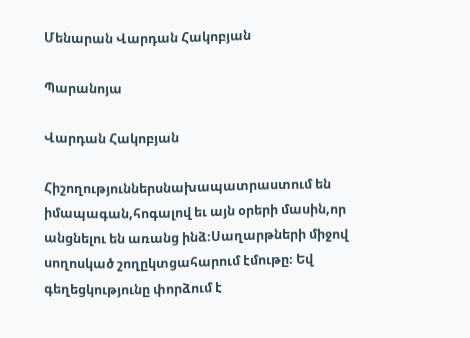Մենարան Վարդան Հակոբյան

Պարանոյա

Վարդան Հակոբյան

Հիշողություններսնախապատրաստում են իմապագան,հոգալով եւ այն օրերի մասին,որ անցնելու են առանց ինձ։Սաղարթների միջով սողոսկած շողըկտցահարում էմութը։ Եվ գեղեցկությունը փորձում է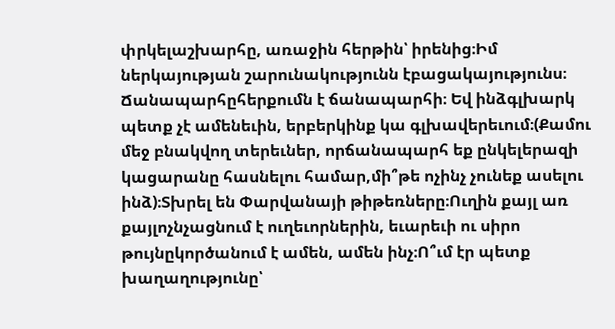փրկելաշխարհը, առաջին հերթին՝ իրենից։Իմ ներկայության շարունակությունն էբացակայությունս։ Ճանապարհըհերքումն է ճանապարհի։ Եվ ինձգլխարկ պետք չէ ամենեւին, երբերկինք կա գլխավերեւում։(Քամու մեջ բնակվող տերեւներ, որճանապարհ եք ընկելերազի կացարանը հասնելու համար,մի՞թե ոչինչ չունեք ասելու ինձ)։Տխրել են Փարվանայի թիթեռները։Ուղին քայլ առ քայլոչնչացնում է ուղեւորներին, եւարեւի ու սիրո թույնըկործանում է ամեն, ամեն ինչ։Ո՞ւմ էր պետք խաղաղությունը՝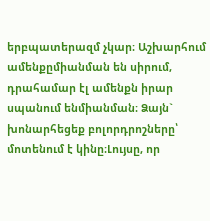երբպատերազմ չկար։ Աշխարհում ամենքըմիանման են սիրում, դրահամար էլ ամենքն իրար սպանում ենմիանման։ Ձայն` խոնարհեցեք բոլորդրոշները՝ մոտենում է կինը։Լույսը, որ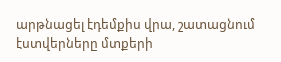արթնացել էդեմքիս վրա, շատացնում էստվերները մտքերի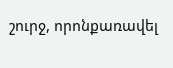շուրջ, որոնքառավել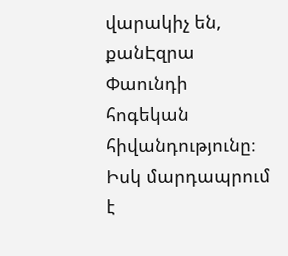վարակիչ են, քանԷզրա Փաունդի հոգեկան հիվանդությունը։ Իսկ մարդապրում է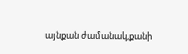այնքան ժամանակ,քանի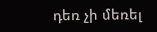դեռ չի մեռել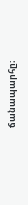ճանապարհը։